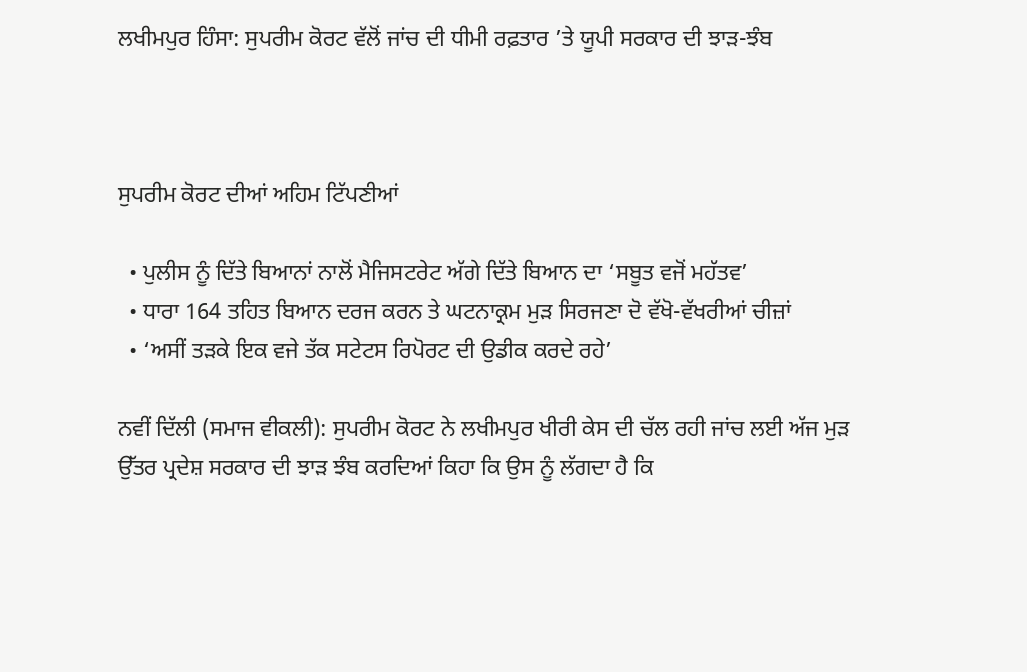ਲਖੀਮਪੁਰ ਹਿੰਸਾ: ਸੁਪਰੀਮ ਕੋਰਟ ਵੱਲੋਂ ਜਾਂਚ ਦੀ ਧੀਮੀ ਰਫ਼ਤਾਰ ’ਤੇ ਯੂਪੀ ਸਰਕਾਰ ਦੀ ਝਾੜ-ਝੰਬ



ਸੁਪਰੀਮ ਕੋਰਟ ਦੀਆਂ ਅਹਿਮ ਟਿੱਪਣੀਆਂ

  • ਪੁਲੀਸ ਨੂੰ ਦਿੱਤੇ ਬਿਆਨਾਂ ਨਾਲੋਂ ਮੈਜਿਸਟਰੇਟ ਅੱਗੇ ਦਿੱਤੇ ਬਿਆਨ ਦਾ ‘ਸਬੂਤ ਵਜੋਂ ਮਹੱਤਵ’
  • ਧਾਰਾ 164 ਤਹਿਤ ਬਿਆਨ ਦਰਜ ਕਰਨ ਤੇ ਘਟਨਾਕ੍ਰਮ ਮੁੜ ਸਿਰਜਣਾ ਦੋ ਵੱਖੋ-ਵੱਖਰੀਆਂ ਚੀਜ਼ਾਂ
  • ‘ਅਸੀਂ ਤੜਕੇ ਇਕ ਵਜੇ ਤੱਕ ਸਟੇਟਸ ਰਿਪੋਰਟ ਦੀ ਉਡੀਕ ਕਰਦੇ ਰਹੇ’

ਨਵੀਂ ਦਿੱਲੀ (ਸਮਾਜ ਵੀਕਲੀ): ਸੁਪਰੀਮ ਕੋਰਟ ਨੇ ਲਖੀਮਪੁਰ ਖੀਰੀ ਕੇਸ ਦੀ ਚੱਲ ਰਹੀ ਜਾਂਚ ਲਈ ਅੱਜ ਮੁੜ ਉੱਤਰ ਪ੍ਰਦੇਸ਼ ਸਰਕਾਰ ਦੀ ਝਾੜ ਝੰਬ ਕਰਦਿਆਂ ਕਿਹਾ ਕਿ ਉਸ ਨੂੰ ਲੱਗਦਾ ਹੈ ਕਿ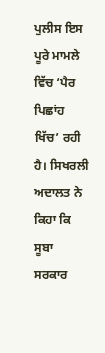ਪੁਲੀਸ ਇਸ ਪੂਰੇ ਮਾਮਲੇ ਵਿੱਚ ‘ਪੈਰ ਪਿਛਾਂਹ ਖਿੱਚ’ ਰਹੀ ਹੈ। ਸਿਖਰਲੀ ਅਦਾਲਤ ਨੇ ਕਿਹਾ ਕਿ ਸੂਬਾ ਸਰਕਾਰ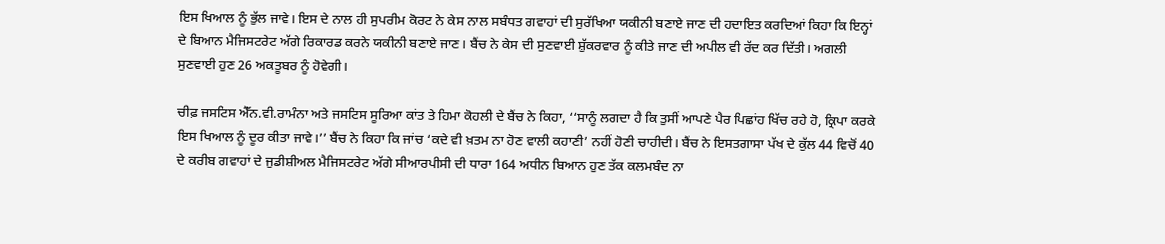ਇਸ ਖਿਆਲ ਨੂੰ ਭੁੱਲ ਜਾਵੇ। ਇਸ ਦੇ ਨਾਲ ਹੀ ਸੁਪਰੀਮ ਕੋਰਟ ਨੇ ਕੇਸ ਨਾਲ ਸਬੰਧਤ ਗਵਾਹਾਂ ਦੀ ਸੁਰੱਖਿਆ ਯਕੀਨੀ ਬਣਾਏ ਜਾਣ ਦੀ ਹਦਾਇਤ ਕਰਦਿਆਂ ਕਿਹਾ ਕਿ ਇਨ੍ਹਾਂ ਦੇ ਬਿਆਨ ਮੈਜਿਸਟਰੇਟ ਅੱਗੇ ਰਿਕਾਰਡ ਕਰਨੇ ਯਕੀਨੀ ਬਣਾਏ ਜਾਣ। ਬੈਂਚ ਨੇ ਕੇਸ ਦੀ ਸੁਣਵਾਈ ਸ਼ੁੱਕਰਵਾਰ ਨੂੰ ਕੀਤੇ ਜਾਣ ਦੀ ਅਪੀਲ ਵੀ ਰੱਦ ਕਰ ਦਿੱਤੀ। ਅਗਲੀ ਸੁਣਵਾਈ ਹੁਣ 26 ਅਕਤੂਬਰ ਨੂੰ ਹੋਵੇਗੀ।

ਚੀਫ਼ ਜਸਟਿਸ ਐੱਨ.ਵੀ.ਰਾਮੰਨਾ ਅਤੇ ਜਸਟਿਸ ਸੂਰਿਆ ਕਾਂਤ ਤੇ ਹਿਮਾ ਕੋਹਲੀ ਦੇ ਬੈਂਚ ਨੇ ਕਿਹਾ, ‘‘ਸਾਨੂੰ ਲਗਦਾ ਹੈ ਕਿ ਤੁਸੀਂ ਆਪਣੇ ਪੈਰ ਪਿਛਾਂਹ ਖਿੱਚ ਰਹੇ ਹੋ, ਕ੍ਰਿਪਾ ਕਰਕੇ ਇਸ ਖਿਆਲ ਨੂੰ ਦੂਰ ਕੀਤਾ ਜਾਵੇ।’’ ਬੈਂਚ ਨੇ ਕਿਹਾ ਕਿ ਜਾਂਚ ‘ਕਦੇ ਵੀ ਖ਼ਤਮ ਨਾ ਹੋਣ ਵਾਲੀ ਕਹਾਣੀ’ ਨਹੀਂ ਹੋਣੀ ਚਾਹੀਦੀ। ਬੈਂਚ ਨੇ ਇਸਤਗਾਸਾ ਪੱਖ ਦੇ ਕੁੱਲ 44 ਵਿਚੋਂ 40 ਦੇ ਕਰੀਬ ਗਵਾਹਾਂ ਦੇ ਜੁਡੀਸ਼ੀਅਲ ਮੈਜਿਸਟਰੇਟ ਅੱਗੇ ਸੀਆਰਪੀਸੀ ਦੀ ਧਾਰਾ 164 ਅਧੀਨ ਬਿਆਨ ਹੁਣ ਤੱਕ ਕਲਮਬੰਦ ਨਾ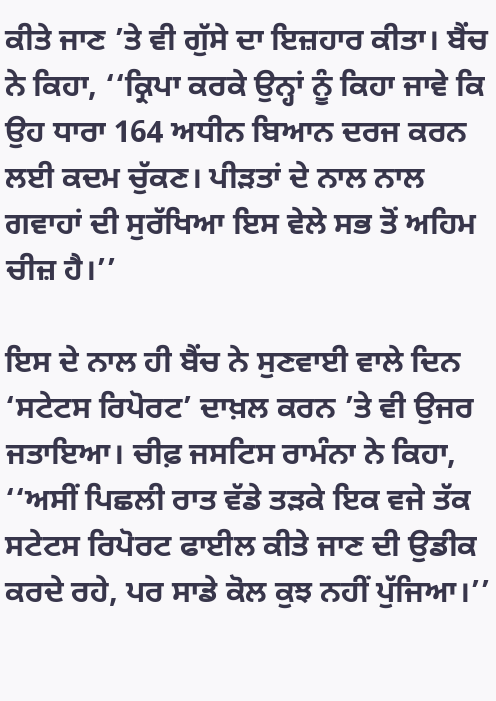ਕੀਤੇ ਜਾਣ ’ਤੇ ਵੀ ਗੁੱਸੇ ਦਾ ਇਜ਼ਹਾਰ ਕੀਤਾ। ਬੈਂਚ ਨੇ ਕਿਹਾ, ‘‘ਕ੍ਰਿਪਾ ਕਰਕੇ ਉਨ੍ਹਾਂ ਨੂੰ ਕਿਹਾ ਜਾਵੇ ਕਿ ਉਹ ਧਾਰਾ 164 ਅਧੀਨ ਬਿਆਨ ਦਰਜ ਕਰਨ ਲਈ ਕਦਮ ਚੁੱਕਣ। ਪੀੜਤਾਂ ਦੇ ਨਾਲ ਨਾਲ ਗਵਾਹਾਂ ਦੀ ਸੁਰੱਖਿਆ ਇਸ ਵੇਲੇ ਸਭ ਤੋਂ ਅਹਿਮ ਚੀਜ਼ ਹੈ।’’

ਇਸ ਦੇ ਨਾਲ ਹੀ ਬੈਂਚ ਨੇ ਸੁਣਵਾਈ ਵਾਲੇ ਦਿਨ ‘ਸਟੇਟਸ ਰਿਪੋਰਟ’ ਦਾਖ਼ਲ ਕਰਨ ’ਤੇ ਵੀ ਉਜਰ ਜਤਾਇਆ। ਚੀਫ਼ ਜਸਟਿਸ ਰਾਮੰਨਾ ਨੇ ਕਿਹਾ, ‘‘ਅਸੀਂ ਪਿਛਲੀ ਰਾਤ ਵੱਡੇ ਤੜਕੇ ਇਕ ਵਜੇ ਤੱਕ ਸਟੇਟਸ ਰਿਪੋਰਟ ਫਾਈਲ ਕੀਤੇ ਜਾਣ ਦੀ ਉਡੀਕ ਕਰਦੇ ਰਹੇ, ਪਰ ਸਾਡੇ ਕੋਲ ਕੁਝ ਨਹੀਂ ਪੁੱਜਿਆ।’’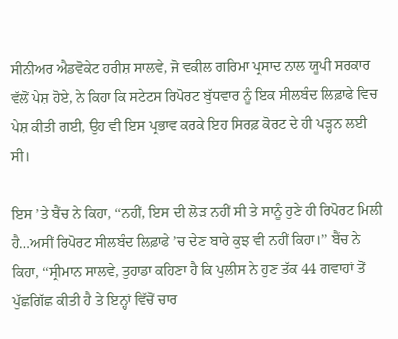ਸੀਨੀਅਰ ਐਡਵੋਕੇਟ ਹਰੀਸ਼ ਸਾਲਵੇ, ਜੋ ਵਕੀਲ ਗਰਿਮਾ ਪ੍ਰਸਾਦ ਨਾਲ ਯੂਪੀ ਸਰਕਾਰ ਵੱਲੋਂ ਪੇਸ਼ ਹੋਏ, ਨੇ ਕਿਹਾ ਕਿ ਸਟੇਟਸ ਰਿਪੋਰਟ ਬੁੱਧਵਾਰ ਨੂੰ ਇਕ ਸੀਲਬੰਦ ਲਿਫ਼ਾਫੇ ਵਿਚ ਪੇਸ਼ ਕੀਤੀ ਗਈ, ਉਹ ਵੀ ਇਸ ਪ੍ਰਭਾਵ ਕਰਕੇ ਇਹ ਸਿਰਫ਼ ਕੋਰਟ ਦੇ ਹੀ ਪੜ੍ਹਨ ਲਈ ਸੀ।

ਇਸ ’ਤੇ ਬੈਂਚ ਨੇ ਕਿਹਾ, ‘‘ਨਹੀਂ, ਇਸ ਦੀ ਲੋੜ ਨਹੀਂ ਸੀ ਤੇ ਸਾਨੂੰ ਹੁਣੇ ਹੀ ਰਿਪੋਰਟ ਮਿਲੀ ਹੈ…ਅਸੀਂ ਰਿਪੋਰਟ ਸੀਲਬੰਦ ਲਿਫ਼ਾਫੇ ’ਚ ਦੇਣ ਬਾਰੇ ਕੁਝ ਵੀ ਨਹੀਂ ਕਿਹਾ।’’ ਬੈਂਚ ਨੇ ਕਿਹਾ, ‘‘ਸ੍ਰੀਮਾਨ ਸਾਲਵੇ, ਤੁਹਾਡਾ ਕਹਿਣਾ ਹੈ ਕਿ ਪੁਲੀਸ ਨੇ ਹੁਣ ਤੱਕ 44 ਗਵਾਹਾਂ ਤੋਂ ਪੁੱਛਗਿੱਛ ਕੀਤੀ ਹੈ ਤੇ ਇਨ੍ਹਾਂ ਵਿੱਚੋਂ ਚਾਰ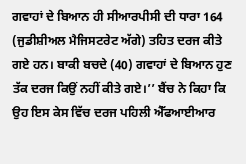ਗਵਾਹਾਂ ਦੇ ਬਿਆਨ ਹੀ ਸੀਆਰਪੀਸੀ ਦੀ ਧਾਰਾ 164 (ਜੁਡੀਸ਼ੀਅਲ ਮੈਜਿਸਟਰੇਟ ਅੱਗੇ) ਤਹਿਤ ਦਰਜ ਕੀਤੇ ਗਏ ਹਨ। ਬਾਕੀ ਬਚਦੇ (40) ਗਵਾਹਾਂ ਦੇ ਬਿਆਨ ਹੁਣ ਤੱਕ ਦਰਜ ਕਿਉਂ ਨਹੀਂ ਕੀਤੇ ਗਏ।’’ ਬੈਂਚ ਨੇ ਕਿਹਾ ਕਿ ਉਹ ਇਸ ਕੇਸ ਵਿੱਚ ਦਰਜ ਪਹਿਲੀ ਐੱਫਆਈਆਰ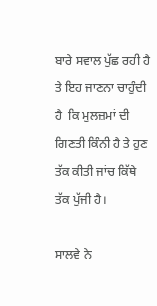ਬਾਰੇ ਸਵਾਲ ਪੁੱਛ ਰਹੀ ਹੈ ਤੇ ਇਹ ਜਾਣਨਾ ਚਾਹੁੰਦੀ ਹੈ  ਕਿ ਮੁਲਜ਼ਮਾਂ ਦੀ ਗਿਣਤੀ ਕਿੰਨੀ ਹੈ ਤੇ ਹੁਣ ਤੱਕ ਕੀਤੀ ਜਾਂਚ ਕਿੱਥੇ ਤੱਕ ਪੁੱਜੀ ਹੈ।

ਸਾਲਵੇ ਨੇ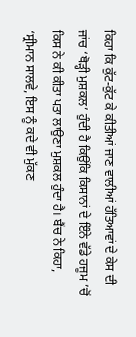ਕਿਹਾ ਕਿ ਕੁੱਟ-ਕੁੱਟ ਕੇ ਕੀਤੀਆਂ ਜਾਣ ਵਾਲੀਆਂ ਹੱਤਿਆਵਾਂ ਦੇ ਕੇਸ ਦੀ ਜਾਂਚ ‘ਥੋੜ੍ਹੀ ਮੁਸ਼ਕਲ’ ਹੁੰਦੀ ਹੈ ਕਿਉਂਕਿ ਕਿਸਾਨਾਂ ਦੇ ਇੰਨੇ ਵੱਡੇ ਹਜੂਮ ’ਚੋਂ ਕਿਸ ਨੇ ਕੀ ਕੀਤਾ ਪਤਾ ਲਾਉਣਾ ਮੁਸ਼ਕਲ ਹੁੰਦਾ ਹੈ। ਬੈਂਚ ਨੇ ਕਿਹਾ, ‘ਸ੍ਰੀਮਾਨ ਸਾਲਵੇ, ਇਸ ਨੂੰ ਕਦੇ ਵੀ ਮੁੱਕਣ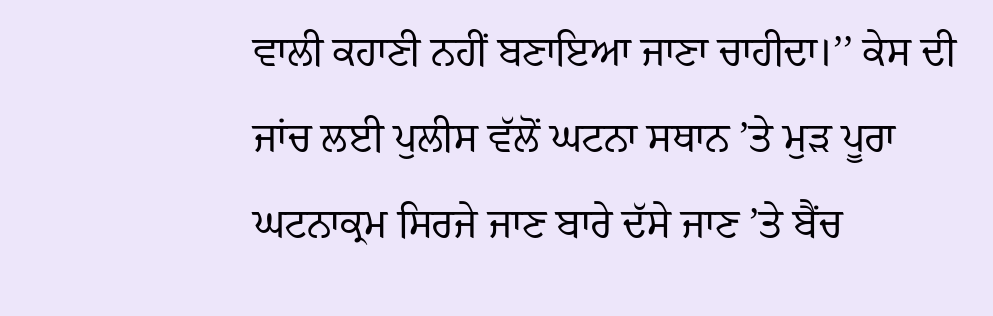ਵਾਲੀ ਕਹਾਣੀ ਨਹੀਂ ਬਣਾਇਆ ਜਾਣਾ ਚਾਹੀਦਾ।’’ ਕੇਸ ਦੀ ਜਾਂਚ ਲਈ ਪੁਲੀਸ ਵੱਲੋਂ ਘਟਨਾ ਸਥਾਨ ’ਤੇ ਮੁੜ ਪੂਰਾ ਘਟਨਾਕ੍ਰਮ ਸਿਰਜੇ ਜਾਣ ਬਾਰੇ ਦੱਸੇ ਜਾਣ ’ਤੇ ਬੈਂਚ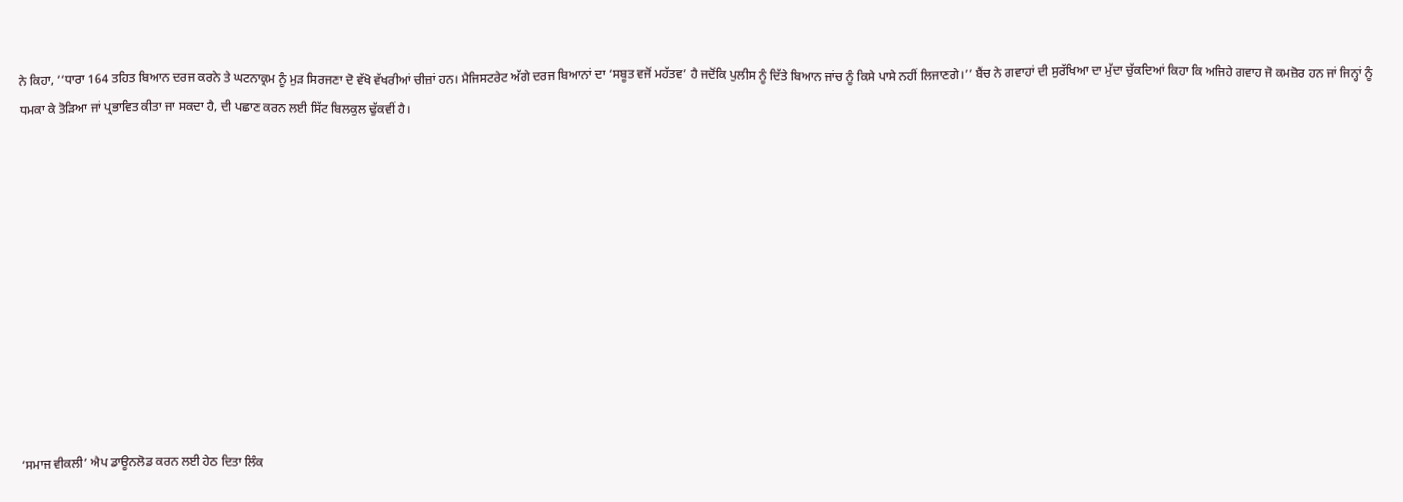ਨੇ ਕਿਹਾ, ‘‘ਧਾਰਾ 164 ਤਹਿਤ ਬਿਆਨ ਦਰਜ ਕਰਨੇ ਤੇ ਘਟਨਾਕ੍ਰਮ ਨੂੰ ਮੁੜ ਸਿਰਜਣਾ ਦੋ ਵੱਖੋ ਵੱਖਰੀਆਂ ਚੀਜ਼ਾਂ ਹਨ। ਮੈਜਿਸਟਰੇਟ ਅੱਗੇ ਦਰਜ ਬਿਆਨਾਂ ਦਾ ‘ਸਬੂਤ ਵਜੋਂ ਮਹੱਤਵ’ ਹੈ ਜਦੋਂਕਿ ਪੁਲੀਸ ਨੂੰ ਦਿੱਤੇ ਬਿਆਨ ਜਾਂਚ ਨੂੰ ਕਿਸੇ ਪਾਸੇ ਨਹੀਂ ਲਿਜਾਣਗੇ।’’ ਬੈਂਚ ਨੇ ਗਵਾਹਾਂ ਦੀ ਸੁਰੱਖਿਆ ਦਾ ਮੁੱਦਾ ਚੁੱਕਦਿਆਂ ਕਿਹਾ ਕਿ ਅਜਿਹੇ ਗਵਾਹ ਜੋ ਕਮਜ਼ੋਰ ਹਨ ਜਾਂ ਜਿਨ੍ਹਾਂ ਨੂੰ ਧਮਕਾ ਕੇ ਤੋੜਿਆ ਜਾਂ ਪ੍ਰਭਾਵਿਤ ਕੀਤਾ ਜਾ ਸਕਦਾ ਹੈ, ਦੀ ਪਛਾਣ ਕਰਨ ਲਈ ਸਿੱਟ ਬਿਲਕੁਲ ਢੁੱਕਵੀਂ ਹੈ।











‘ਸਮਾਜ ਵੀਕਲੀ’ ਐਪ ਡਾਊਨਲੋਡ ਕਰਨ ਲਈ ਹੇਠ ਦਿਤਾ ਲਿੰਕ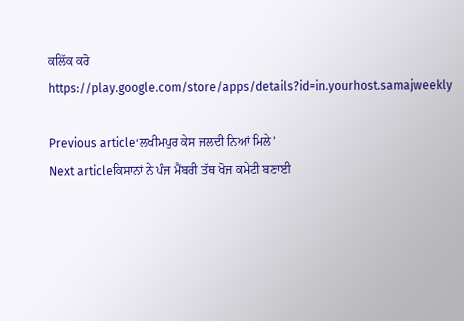ਕਲਿੱਕ ਕਰੋ
https://play.google.com/store/apps/details?id=in.yourhost.samajweekly

Previous article‘ਲਖੀਮਪੁਰ ਕੇਸ ਜਲਦੀ ਨਿਆਂ ਮਿਲੇ’
Next articleਕਿਸਾਨਾਂ ਨੇ ਪੰਜ ਮੈਂਬਰੀ ਤੱਥ ਖੋਜ ਕਮੇਟੀ ਬਣਾਈ